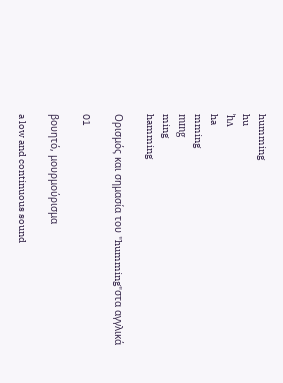humming
hu
ˈhʌ
ha
mming
mɪng
ming
hamming

Ορισμός και σημασία του "humming"στα αγγλικά

01

βουητό, μουρμούρισμα

a low and continuous sound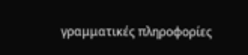γραμματικές πληροφορίες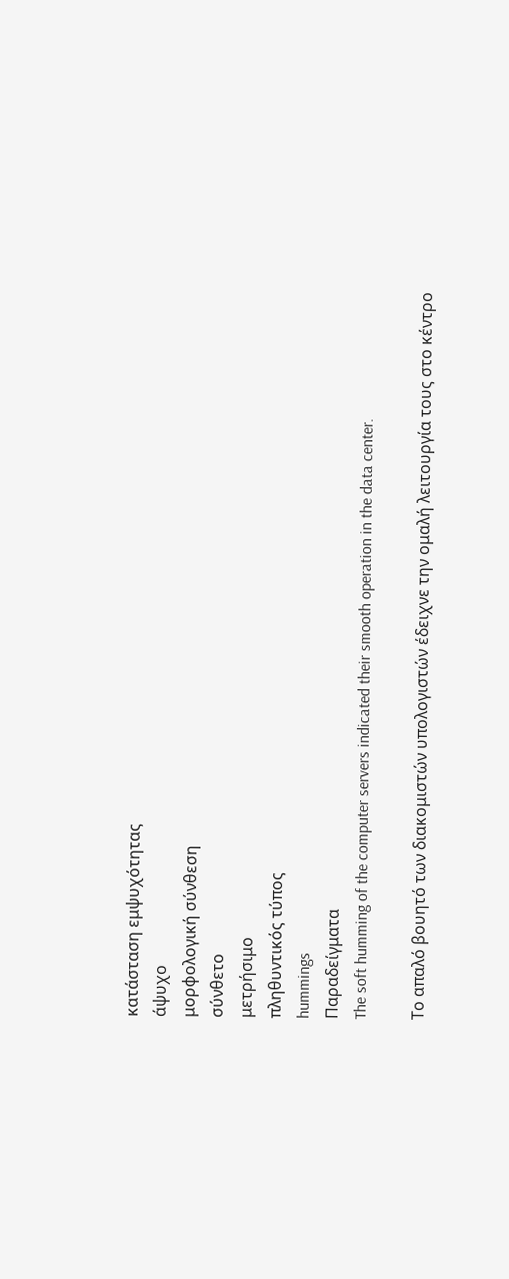κατάσταση εμψυχότητας
άψυχο
μορφολογική σύνθεση
σύνθετο
μετρήσιμο
πληθυντικός τύπος
hummings
Παραδείγματα
The soft humming of the computer servers indicated their smooth operation in the data center.

Το απαλό βουητό των διακομιστών υπολογιστών έδειχνε την ομαλή λειτουργία τους στο κέντρο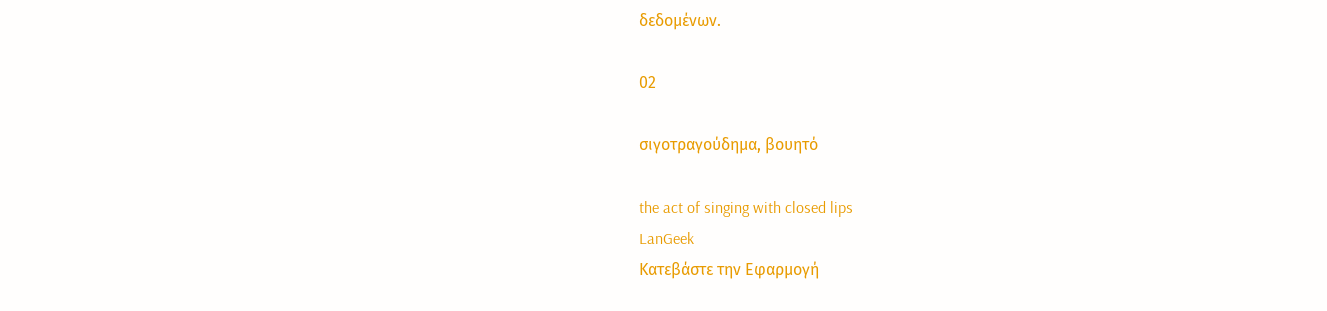δεδομένων.

02

σιγοτραγούδημα, βουητό

the act of singing with closed lips
LanGeek
Κατεβάστε την Εφαρμογή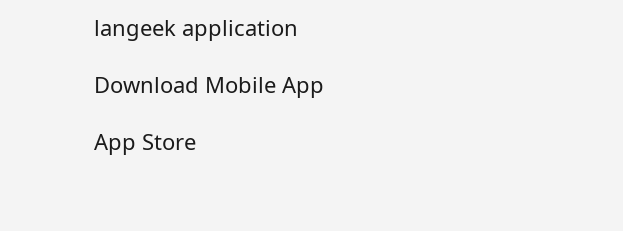langeek application

Download Mobile App

App Store